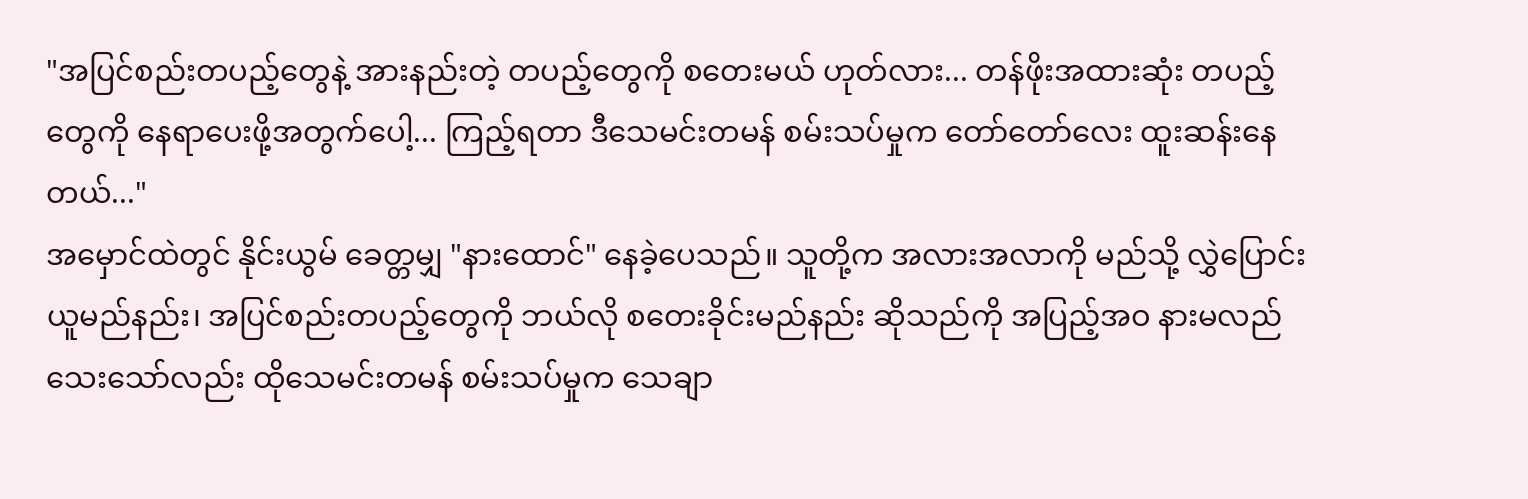"အပြင်စည်းတပည့်တွေနဲ့ အားနည်းတဲ့ တပည့်တွေကို စတေးမယ် ဟုတ်လား... တန်ဖိုးအထားဆုံး တပည့်တွေကို နေရာပေးဖို့အတွက်ပေါ့... ကြည့်ရတာ ဒီသေမင်းတမန် စမ်းသပ်မှုက တော်တော်လေး ထူးဆန်းနေတယ်..."
အမှောင်ထဲတွင် နိုင်းယွမ် ခေတ္တမျှ "နားထောင်" နေခဲ့ပေသည်။ သူတို့က အလားအလာကို မည်သို့ လွှဲပြောင်းယူမည်နည်း၊ အပြင်စည်းတပည့်တွေကို ဘယ်လို စတေးခိုင်းမည်နည်း ဆိုသည်ကို အပြည့်အဝ နားမလည်သေးသော်လည်း ထိုသေမင်းတမန် စမ်းသပ်မှုက သေချာ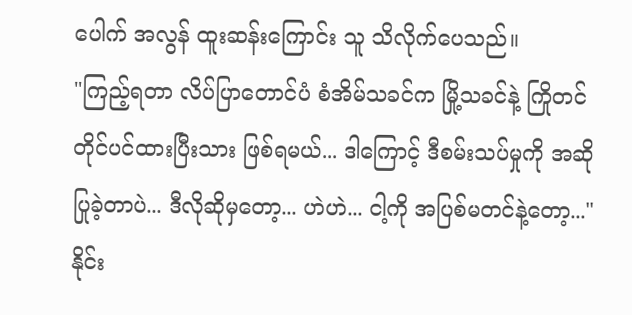ပေါက် အလွန် ထူးဆန်းကြောင်း သူ သိလိုက်ပေသည်။
"ကြည့်ရတာ လိပ်ပြာတောင်ပံ စံအိမ်သခင်က မြို့သခင်နဲ့ ကြိုတင် တိုင်ပင်ထားပြီးသား ဖြစ်ရမယ်... ဒါကြောင့် ဒီစမ်းသပ်မှုကို အဆိုပြုခဲ့တာပဲ... ဒီလိုဆိုမှတော့... ဟဲဟဲ... ငါ့ကို အပြစ်မတင်နဲ့တော့..."
နိုင်း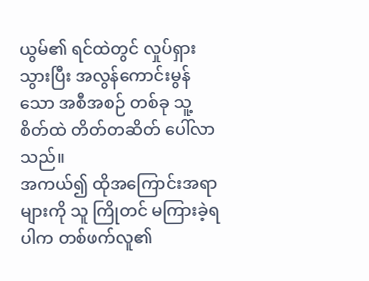ယွမ်၏ ရင်ထဲတွင် လှုပ်ရှားသွားပြီး အလွန်ကောင်းမွန်သော အစီအစဉ် တစ်ခု သူ့စိတ်ထဲ တိတ်တဆိတ် ပေါ်လာသည်။
အကယ်၍ ထိုအကြောင်းအရာများကို သူ ကြိုတင် မကြားခဲ့ရပါက တစ်ဖက်လူ၏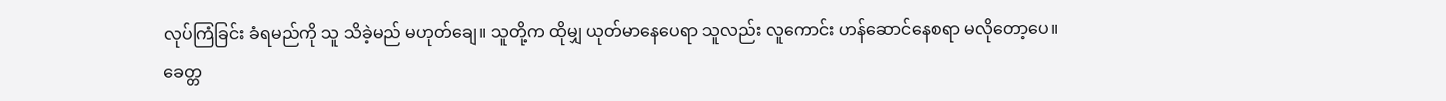လုပ်ကြံခြင်း ခံရမည်ကို သူ သိခဲ့မည် မဟုတ်ချေ။ သူတို့က ထိုမျှ ယုတ်မာနေပေရာ သူလည်း လူကောင်း ဟန်ဆောင်နေစရာ မလိုတော့ပေ။
ခေတ္တ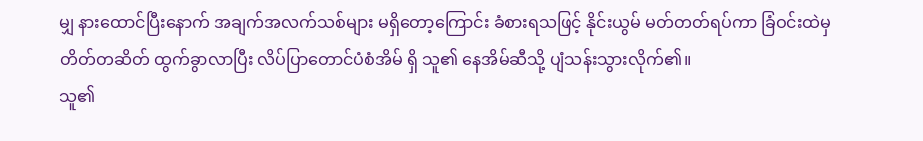မျှ နားထောင်ပြီးနောက် အချက်အလက်သစ်များ မရှိတော့ကြောင်း ခံစားရသဖြင့် နိုင်းယွမ် မတ်တတ်ရပ်ကာ ခြံဝင်းထဲမှ တိတ်တဆိတ် ထွက်ခွာလာပြီး လိပ်ပြာတောင်ပံစံအိမ် ရှိ သူ၏ နေအိမ်ဆီသို့ ပျံသန်းသွားလိုက်၏။
သူ၏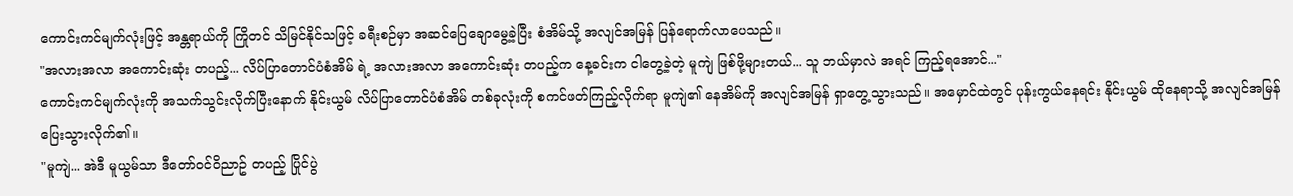ကောင်းကင်မျက်လုံးဖြင့် အန္တရာယ်ကို ကြိုတင် သိမြင်နိုင်သဖြင့် ခရီးစဉ်မှာ အဆင်ပြေချောမွေ့ခဲ့ပြီး စံအိမ်သို့ အလျင်အမြန် ပြန်ရောက်လာပေသည်။
"အလားအလာ အကောင်းဆုံး တပည့်... လိပ်ပြာတောင်ပံစံအိမ် ရဲ့ အလားအလာ အကောင်းဆုံး တပည့်က နေ့ခင်းက ငါတွေ့ခဲ့တဲ့ မူကျဲ ဖြစ်ဖို့များတယ်... သူ ဘယ်မှာလဲ အရင် ကြည့်ရအောင်..."
ကောင်းကင်မျက်လုံးကို အသက်သွင်းလိုက်ပြီးနောက် နိုင်းယွမ် လိပ်ပြာတောင်ပံစံအိမ် တစ်ခုလုံးကို စကင်ဖတ်ကြည့်လိုက်ရာ မူကျဲ၏ နေအိမ်ကို အလျင်အမြန် ရှာတွေ့သွားသည်။ အမှောင်ထဲတွင် ပုန်းကွယ်နေရင်း နိုင်းယွမ် ထိုနေရာသို့ အလျင်အမြန် ပြေးသွားလိုက်၏။
"မူကျဲ... အဲဒီ မူယွမ်သာ ဒီတော်ဝင်ဝိညာဥ် တပည့် ပြိုင်ပွဲ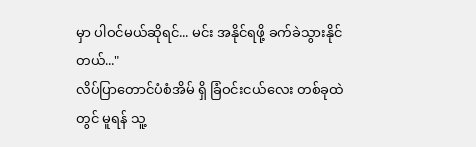မှာ ပါဝင်မယ်ဆိုရင်... မင်း အနိုင်ရဖို့ ခက်ခဲသွားနိုင်တယ်..."
လိပ်ပြာတောင်ပံစံအိမ် ရှိ ခြံဝင်းငယ်လေး တစ်ခုထဲတွင် မူရန် သူ့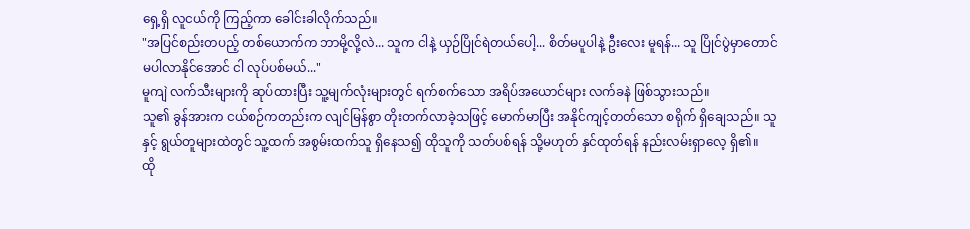ရှေ့ရှိ လူငယ်ကို ကြည့်ကာ ခေါင်းခါလိုက်သည်။
"အပြင်စည်းတပည့် တစ်ယောက်က ဘာမို့လို့လဲ... သူက ငါနဲ့ ယှဉ်ပြိုင်ရဲတယ်ပေါ့... စိတ်မပူပါနဲ့ ဦးလေး မူရန်... သူ ပြိုင်ပွဲမှာတောင် မပါလာနိုင်အောင် ငါ လုပ်ပစ်မယ်..."
မူကျဲ လက်သီးများကို ဆုပ်ထားပြီး သူ့မျက်လုံးများတွင် ရက်စက်သော အရိပ်အယောင်များ လက်ခနဲ ဖြစ်သွားသည်။
သူ၏ ခွန်အားက ငယ်စဉ်ကတည်းက လျင်မြန်စွာ တိုးတက်လာခဲ့သဖြင့် မောက်မာပြီး အနိုင်ကျင့်တတ်သော စရိုက် ရှိချေသည်။ သူနှင့် ရွယ်တူများထဲတွင် သူ့ထက် အစွမ်းထက်သူ ရှိနေသ၍ ထိုသူကို သတ်ပစ်ရန် သို့မဟုတ် နှင်ထုတ်ရန် နည်းလမ်းရှာလေ့ ရှိ၏။
ထို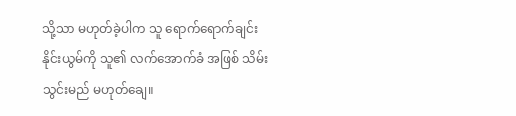သို့သာ မဟုတ်ခဲ့ပါက သူ ရောက်ရောက်ချင်း နိုင်းယွမ်ကို သူ၏ လက်အောက်ခံ အဖြစ် သိမ်းသွင်းမည် မဟုတ်ချေ။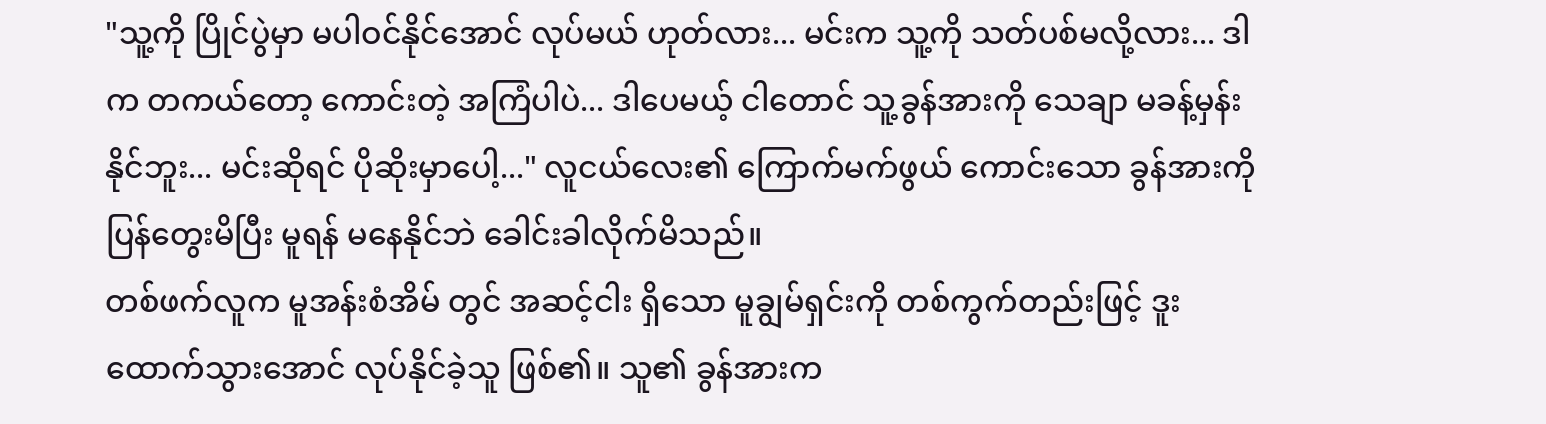"သူ့ကို ပြိုင်ပွဲမှာ မပါဝင်နိုင်အောင် လုပ်မယ် ဟုတ်လား... မင်းက သူ့ကို သတ်ပစ်မလို့လား... ဒါက တကယ်တော့ ကောင်းတဲ့ အကြံပါပဲ... ဒါပေမယ့် ငါတောင် သူ့ခွန်အားကို သေချာ မခန့်မှန်းနိုင်ဘူး... မင်းဆိုရင် ပိုဆိုးမှာပေါ့..." လူငယ်လေး၏ ကြောက်မက်ဖွယ် ကောင်းသော ခွန်အားကို ပြန်တွေးမိပြီး မူရန် မနေနိုင်ဘဲ ခေါင်းခါလိုက်မိသည်။
တစ်ဖက်လူက မူအန်းစံအိမ် တွင် အဆင့်ငါး ရှိသော မူချွမ်ရှင်းကို တစ်ကွက်တည်းဖြင့် ဒူးထောက်သွားအောင် လုပ်နိုင်ခဲ့သူ ဖြစ်၏။ သူ၏ ခွန်အားက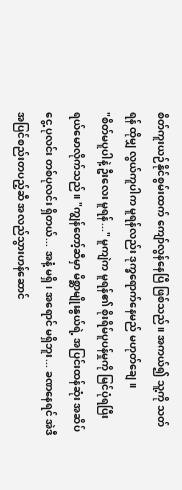စိတ်ကူးယဉ်နိုင်စွမ်းထက် ကျော်လွန်နေပြီ ဖြစ်သည်။ အကယ်၍ သူ့ကို သတ်ရန် ထိုမျှ လွယ်ကူပါက မူရန်လည်း ဒုက္ခရောက်နေမည် မဟုတ်ချေ။
"စိတ်မပူပါနဲ့ ဦးလေး မူရန်..." မူကျဲက မူရန်၏ စိုးရိမ်ပူပန်မှုကို မြင်ပုံရပြီး ရယ်မောလိုက်သည်။ "ကျွန်တော့်ဆီမှာ မိစ္ဆာမျိုးနွယ်ရဲ့ အပြင်းထန်ဆုံး အဆိပ်ငွေ့ ပုလင်း တစ်ပုလင်း ရှိတယ်... အနံ့ မရှိ၊ အရောင် မရှိဘူး... ခဏနေရင် အဲဒီ အပြင်စည်းတပည့်ဆီ အလည်သွားဟန်ဆောင်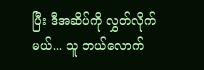ပြီး ဒီအဆိပ်ကို လွှတ်လိုက်မယ်... သူ ဘယ်လောက်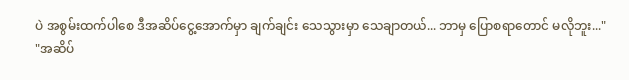ပဲ အစွမ်းထက်ပါစေ ဒီအဆိပ်ငွေ့အောက်မှာ ချက်ချင်း သေသွားမှာ သေချာတယ်... ဘာမှ ပြောစရာတောင် မလိုဘူး..."
"အဆိပ်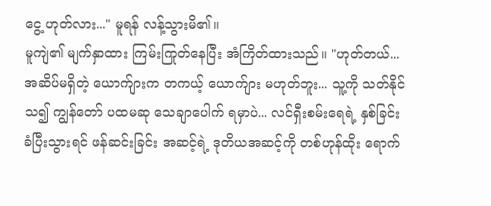ငွေ့ ဟုတ်လား..." မူရန် လန့်သွားမိ၏။
မူကျဲ၏ မျက်နှာထား ကြမ်းကြုတ်နေပြီး အံကြိတ်ထားသည်။ "ဟုတ်တယ်... အဆိပ်မရှိတဲ့ ယောက်ျားက တကယ့် ယောက်ျား မဟုတ်ဘူး... သူ့ကို သတ်နိုင်သ၍ ကျွန်တော် ပထမဆု သေချာပေါက် ရမှာပဲ... လင်ရှီးစမ်းရေရဲ့ နှစ်ခြင်းခံပြီးသွားရင် ဖန်ဆင်းခြင်း အဆင့်ရဲ့ ဒုတိယအဆင့်ကို တစ်ဟုန်ထိုး ရောက်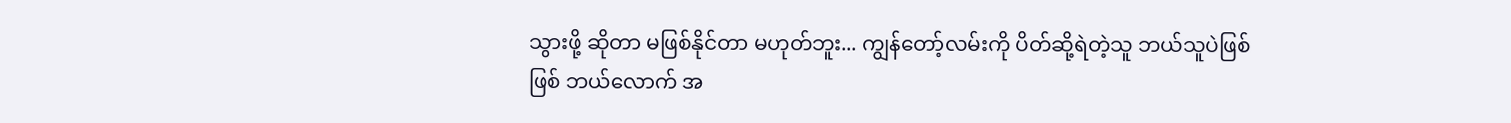သွားဖို့ ဆိုတာ မဖြစ်နိုင်တာ မဟုတ်ဘူး... ကျွန်တော့်လမ်းကို ပိတ်ဆို့ရဲတဲ့သူ ဘယ်သူပဲဖြစ်ဖြစ် ဘယ်လောက် အ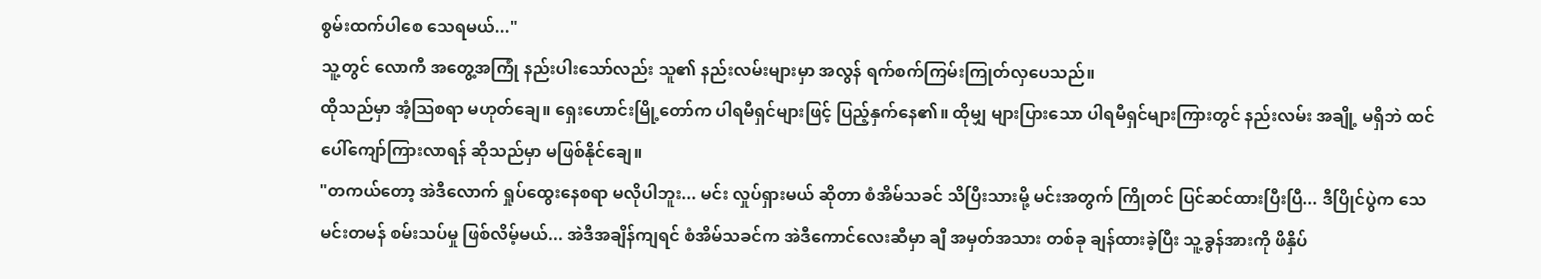စွမ်းထက်ပါစေ သေရမယ်..."
သူ့တွင် လောကီ အတွေ့အကြုံ နည်းပါးသော်လည်း သူ၏ နည်းလမ်းများမှာ အလွန် ရက်စက်ကြမ်းကြုတ်လှပေသည်။
ထိုသည်မှာ အံ့သြစရာ မဟုတ်ချေ။ ရှေးဟောင်းမြို့တော်က ပါရမီရှင်များဖြင့် ပြည့်နှက်နေ၏။ ထိုမျှ များပြားသော ပါရမီရှင်များကြားတွင် နည်းလမ်း အချို့ မရှိဘဲ ထင်ပေါ်ကျော်ကြားလာရန် ဆိုသည်မှာ မဖြစ်နိုင်ချေ။
"တကယ်တော့ အဲဒီလောက် ရှုပ်ထွေးနေစရာ မလိုပါဘူး... မင်း လှုပ်ရှားမယ် ဆိုတာ စံအိမ်သခင် သိပြီးသားမို့ မင်းအတွက် ကြိုတင် ပြင်ဆင်ထားပြီးပြီ... ဒီပြိုင်ပွဲက သေမင်းတမန် စမ်းသပ်မှု ဖြစ်လိမ့်မယ်... အဲဒီအချိန်ကျရင် စံအိမ်သခင်က အဲဒီကောင်လေးဆီမှာ ချီ အမှတ်အသား တစ်ခု ချန်ထားခဲ့ပြီး သူ့ခွန်အားကို ဖိနှိပ်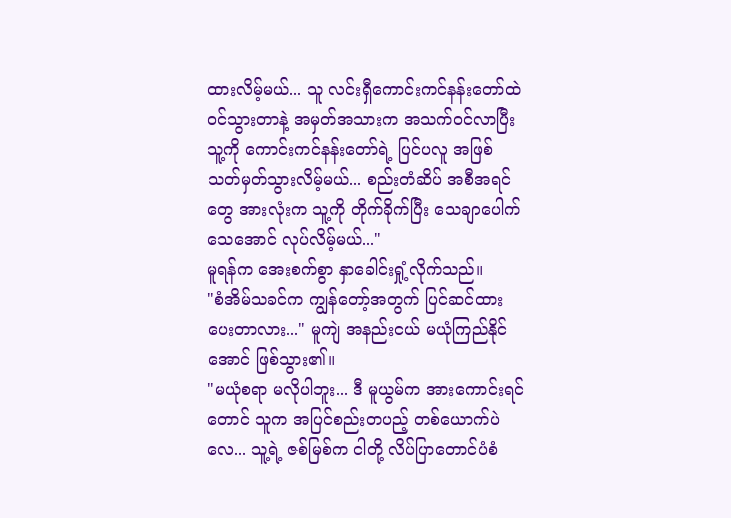ထားလိမ့်မယ်... သူ လင်းရှီကောင်းကင်နန်းတော်ထဲ ဝင်သွားတာနဲ့ အမှတ်အသားက အသက်ဝင်လာပြီး သူ့ကို ကောင်းကင်နန်းတော်ရဲ့ ပြင်ပလူ အဖြစ် သတ်မှတ်သွားလိမ့်မယ်... စည်းတံဆိပ် အစီအရင်တွေ အားလုံးက သူ့ကို တိုက်ခိုက်ပြီး သေချာပေါက် သေအောင် လုပ်လိမ့်မယ်..."
မူရန်က အေးစက်စွာ နှာခေါင်းရှုံ့လိုက်သည်။
"စံအိမ်သခင်က ကျွန်တော့်အတွက် ပြင်ဆင်ထားပေးတာလား..." မူကျဲ အနည်းငယ် မယုံကြည်နိုင်အောင် ဖြစ်သွား၏။
"မယုံစရာ မလိုပါဘူး... ဒီ မူယွမ်က အားကောင်းရင်တောင် သူက အပြင်စည်းတပည့် တစ်ယောက်ပဲလေ... သူ့ရဲ့ ဇစ်မြစ်က ငါတို့ လိပ်ပြာတောင်ပံစံ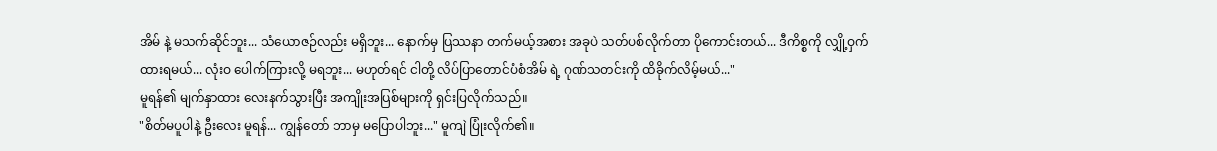အိမ် နဲ့ မသက်ဆိုင်ဘူး... သံယောဇဉ်လည်း မရှိဘူး... နောက်မှ ပြဿနာ တက်မယ့်အစား အခုပဲ သတ်ပစ်လိုက်တာ ပိုကောင်းတယ်... ဒီကိစ္စကို လျှို့ဝှက်ထားရမယ်... လုံးဝ ပေါက်ကြားလို့ မရဘူး... မဟုတ်ရင် ငါတို့ လိပ်ပြာတောင်ပံစံအိမ် ရဲ့ ဂုဏ်သတင်းကို ထိခိုက်လိမ့်မယ်..."
မူရန်၏ မျက်နှာထား လေးနက်သွားပြီး အကျိုးအပြစ်များကို ရှင်းပြလိုက်သည်။
"စိတ်မပူပါနဲ့ ဦးလေး မူရန်... ကျွန်တော် ဘာမှ မပြောပါဘူး..." မူကျဲ ပြုံးလိုက်၏။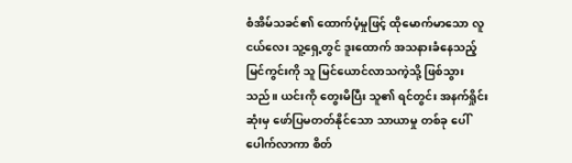စံအိမ်သခင်၏ ထောက်ပံ့မှုဖြင့် ထိုမောက်မာသော လူငယ်လေး သူ့ရှေ့တွင် ဒူးထောက် အသနားခံနေသည့် မြင်ကွင်းကို သူ မြင်ယောင်လာသကဲ့သို့ ဖြစ်သွားသည်။ ယင်းကို တွေးမိပြီး သူ၏ ရင်တွင်း အနက်ရှိုင်းဆုံးမှ ဖော်ပြမတတ်နိုင်သော သာယာမှု တစ်ခု ပေါ်ပေါက်လာကာ စိတ်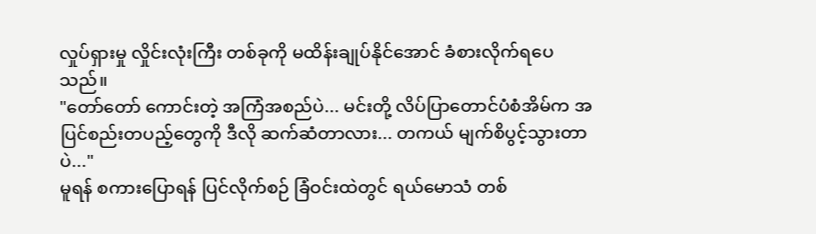လှုပ်ရှားမှု လှိုင်းလုံးကြီး တစ်ခုကို မထိန်းချုပ်နိုင်အောင် ခံစားလိုက်ရပေသည်။
"တော်တော် ကောင်းတဲ့ အကြံအစည်ပဲ... မင်းတို့ လိပ်ပြာတောင်ပံစံအိမ်က အပြင်စည်းတပည့်တွေကို ဒီလို ဆက်ဆံတာလား... တကယ် မျက်စိပွင့်သွားတာပဲ..."
မူရန် စကားပြောရန် ပြင်လိုက်စဉ် ခြံဝင်းထဲတွင် ရယ်မောသံ တစ်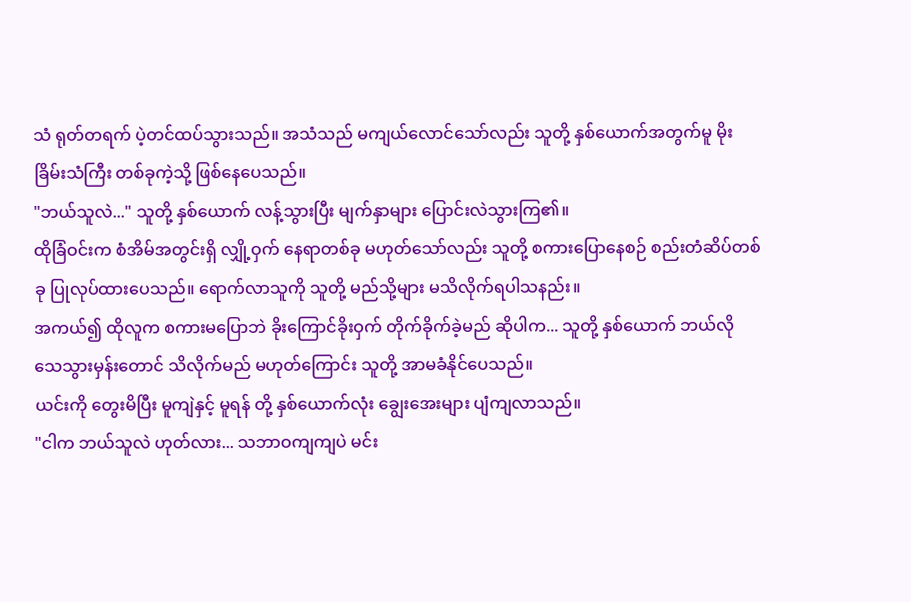သံ ရုတ်တရက် ပဲ့တင်ထပ်သွားသည်။ အသံသည် မကျယ်လောင်သော်လည်း သူတို့ နှစ်ယောက်အတွက်မူ မိုးခြိမ်းသံကြီး တစ်ခုကဲ့သို့ ဖြစ်နေပေသည်။
"ဘယ်သူလဲ..." သူတို့ နှစ်ယောက် လန့်သွားပြီး မျက်နှာများ ပြောင်းလဲသွားကြ၏။
ထိုခြံဝင်းက စံအိမ်အတွင်းရှိ လျှို့ဝှက် နေရာတစ်ခု မဟုတ်သော်လည်း သူတို့ စကားပြောနေစဉ် စည်းတံဆိပ်တစ်ခု ပြုလုပ်ထားပေသည်။ ရောက်လာသူကို သူတို့ မည်သို့များ မသိလိုက်ရပါသနည်း။
အကယ်၍ ထိုလူက စကားမပြောဘဲ ခိုးကြောင်ခိုးဝှက် တိုက်ခိုက်ခဲ့မည် ဆိုပါက... သူတို့ နှစ်ယောက် ဘယ်လို သေသွားမှန်းတောင် သိလိုက်မည် မဟုတ်ကြောင်း သူတို့ အာမခံနိုင်ပေသည်။
ယင်းကို တွေးမိပြီး မူကျဲနှင့် မူရန် တို့ နှစ်ယောက်လုံး ချွေးအေးများ ပျံကျလာသည်။
"ငါက ဘယ်သူလဲ ဟုတ်လား... သဘာဝကျကျပဲ မင်း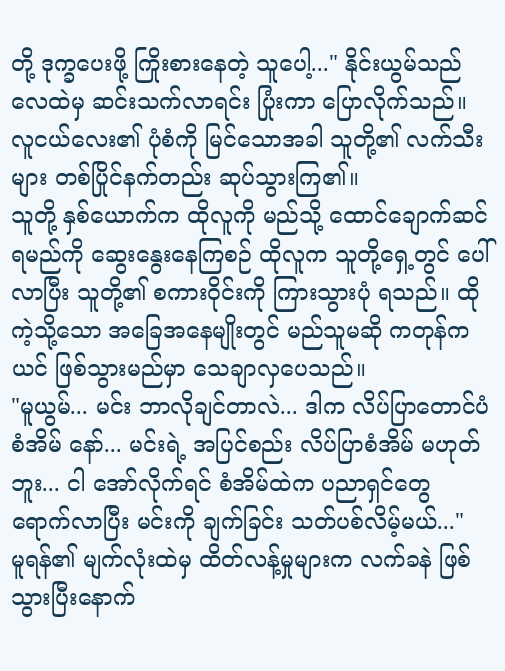တို့ ဒုက္ခပေးဖို့ ကြိုးစားနေတဲ့ သူပေါ့..." နိုင်းယွမ်သည် လေထဲမှ ဆင်းသက်လာရင်း ပြုံးကာ ပြောလိုက်သည်။
လူငယ်လေး၏ ပုံစံကို မြင်သောအခါ သူတို့၏ လက်သီးများ တစ်ပြိုင်နက်တည်း ဆုပ်သွားကြ၏။
သူတို့ နှစ်ယောက်က ထိုလူကို မည်သို့ ထောင်ချောက်ဆင်ရမည်ကို ဆွေးနွေးနေကြစဉ် ထိုလူက သူတို့ရှေ့တွင် ပေါ်လာပြီး သူတို့၏ စကားဝိုင်းကို ကြားသွားပုံ ရသည်။ ထိုကဲ့သို့သော အခြေအနေမျိုးတွင် မည်သူမဆို ကတုန်ကယင် ဖြစ်သွားမည်မှာ သေချာလှပေသည်။
"မူယွမ်... မင်း ဘာလိုချင်တာလဲ... ဒါက လိပ်ပြာတောင်ပံစံအိမ် နော်... မင်းရဲ့ အပြင်စည်း လိပ်ပြာစံအိမ် မဟုတ်ဘူး... ငါ အော်လိုက်ရင် စံအိမ်ထဲက ပညာရှင်တွေ ရောက်လာပြီး မင်းကို ချက်ခြင်း သတ်ပစ်လိမ့်မယ်..."
မူရန်၏ မျက်လုံးထဲမှ ထိတ်လန့်မှုများက လက်ခနဲ ဖြစ်သွားပြီးနောက်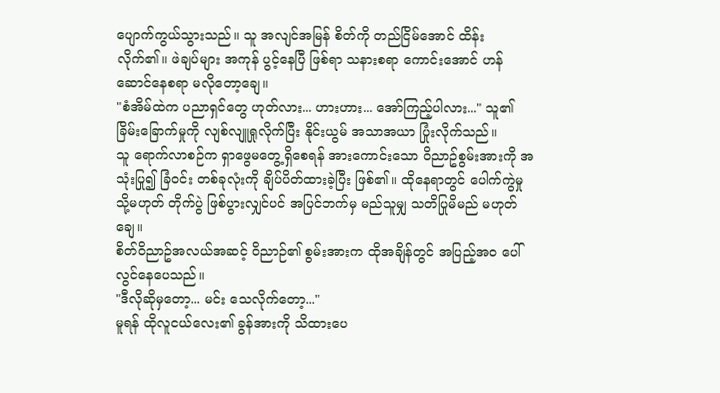ပျောက်ကွယ်သွားသည်။ သူ အလျင်အမြန် စိတ်ကို တည်ငြိမ်အောင် ထိန်းလိုက်၏။ ဖဲချပ်များ အကုန် ပွင့်နေပြီ ဖြစ်ရာ သနားစရာ ကောင်းအောင် ဟန်ဆောင်နေစရာ မလိုတော့ချေ။
"စံအိမ်ထဲက ပညာရှင်တွေ ဟုတ်လား... ဟားဟား... အော်ကြည့်ပါလား..." သူ၏ ခြိမ်းခြောက်မှုကို လျစ်လျူရှုလိုက်ပြီး နိုင်းယွမ် အသာအယာ ပြုံးလိုက်သည်။
သူ ရောက်လာစဉ်က ရှာဖွေမတွေ့ရှိစေရန် အားကောင်းသော ဝိညာဥ်စွမ်းအားကို အသုံးပြု၍ ခြံဝင်း တစ်ခုလုံးကို ချိပ်ပိတ်ထားခဲ့ပြီး ဖြစ်၏။ ထိုနေရာတွင် ပေါက်ကွဲမှု သို့မဟုတ် တိုက်ပွဲ ဖြစ်ပွားလျှင်ပင် အပြင်ဘက်မှ မည်သူမျှ သတိပြုမိမည် မဟုတ်ချေ။
စိတ်ဝိညာဥ်အလယ်အဆင့် ဝိညာဉ်၏ စွမ်းအားက ထိုအချိန်တွင် အပြည့်အဝ ပေါ်လွင်နေပေသည်။
"ဒီလိုဆိုမှတော့... မင်း သေလိုက်တော့..."
မူရန် ထိုလူငယ်လေး၏ ခွန်အားကို သိထားပေ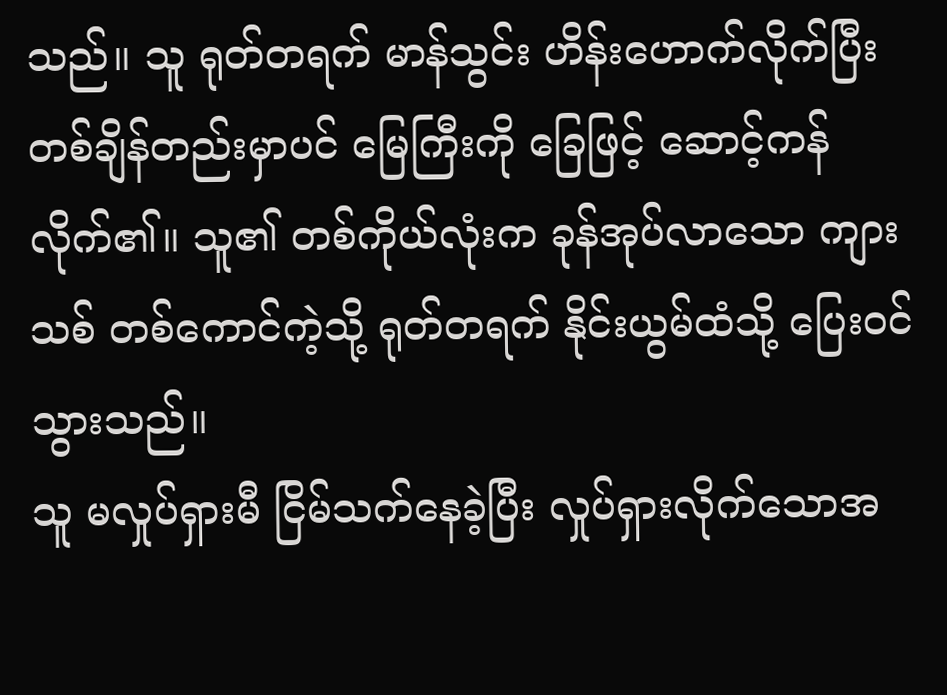သည်။ သူ ရုတ်တရက် မာန်သွင်း ဟိန်းဟောက်လိုက်ပြီး တစ်ချိန်တည်းမှာပင် မြေကြီးကို ခြေဖြင့် ဆောင့်ကန်လိုက်၏။ သူ၏ တစ်ကိုယ်လုံးက ခုန်အုပ်လာသော ကျားသစ် တစ်ကောင်ကဲ့သို့ ရုတ်တရက် နိုင်းယွမ်ထံသို့ ပြေးဝင်သွားသည်။
သူ မလှုပ်ရှားမီ ငြိမ်သက်နေခဲ့ပြီး လှုပ်ရှားလိုက်သောအ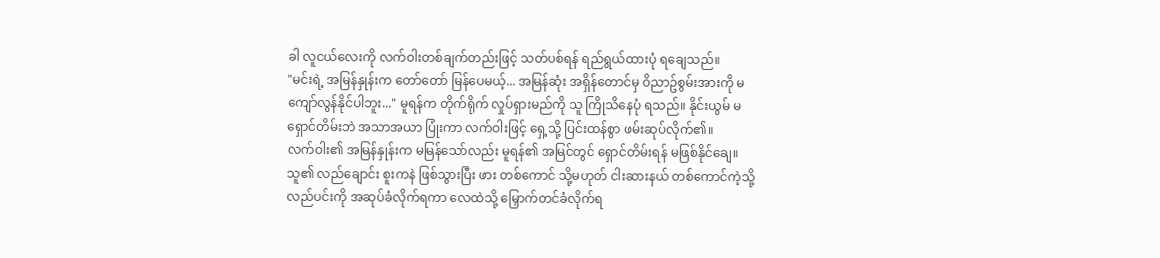ခါ လူငယ်လေးကို လက်ဝါးတစ်ချက်တည်းဖြင့် သတ်ပစ်ရန် ရည်ရွယ်ထားပုံ ရချေသည်။
"မင်းရဲ့ အမြန်နှုန်းက တော်တော် မြန်ပေမယ့်... အမြန်ဆုံး အရှိန်တောင်မှ ဝိညာဥ်စွမ်းအားကို မကျော်လွန်နိုင်ပါဘူး..." မူရန်က တိုက်ရိုက် လှုပ်ရှားမည်ကို သူ ကြိုသိနေပုံ ရသည်။ နိုင်းယွမ် မရှောင်တိမ်းဘဲ အသာအယာ ပြုံးကာ လက်ဝါးဖြင့် ရှေ့သို့ ပြင်းထန်စွာ ဖမ်းဆုပ်လိုက်၏။
လက်ဝါး၏ အမြန်နှုန်းက မမြန်သော်လည်း မူရန်၏ အမြင်တွင် ရှောင်တိမ်းရန် မဖြစ်နိုင်ချေ။ သူ၏ လည်ချောင်း စူးကနဲ ဖြစ်သွားပြီး ဖား တစ်ကောင် သို့မဟုတ် ငါးဆားနယ် တစ်ကောင်ကဲ့သို့ လည်ပင်းကို အဆုပ်ခံလိုက်ရကာ လေထဲသို့ မြှောက်တင်ခံလိုက်ရ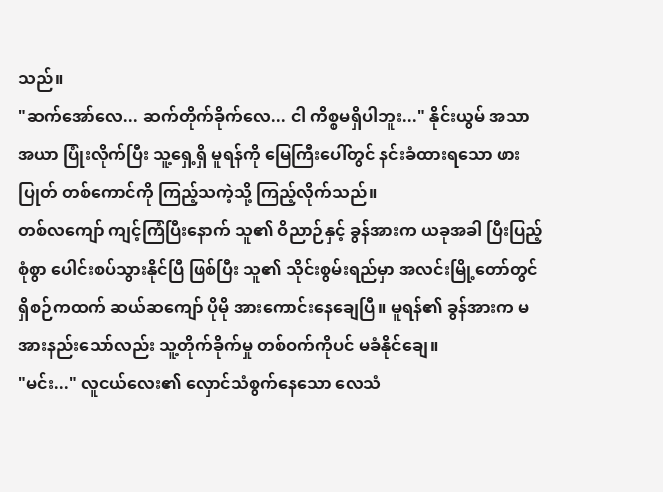သည်။
"ဆက်အော်လေ... ဆက်တိုက်ခိုက်လေ... ငါ ကိစ္စမရှိပါဘူး..." နိုင်းယွမ် အသာအယာ ပြုံးလိုက်ပြီး သူ့ရှေ့ရှိ မူရန်ကို မြေကြီးပေါ်တွင် နင်းခံထားရသော ဖားပြုတ် တစ်ကောင်ကို ကြည့်သကဲ့သို့ ကြည့်လိုက်သည်။
တစ်လကျော် ကျင့်ကြံပြီးနောက် သူ၏ ဝိညာဉ်နှင့် ခွန်အားက ယခုအခါ ပြီးပြည့်စုံစွာ ပေါင်းစပ်သွားနိုင်ပြီ ဖြစ်ပြီး သူ၏ သိုင်းစွမ်းရည်မှာ အလင်းမြို့တော်တွင် ရှိစဉ်ကထက် ဆယ်ဆကျော် ပိုမို အားကောင်းနေချေပြီ။ မူရန်၏ ခွန်အားက မအားနည်းသော်လည်း သူ့တိုက်ခိုက်မှု တစ်ဝက်ကိုပင် မခံနိုင်ချေ။
"မင်း..." လူငယ်လေး၏ လှောင်သံစွက်နေသော လေသံ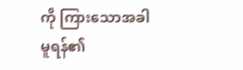ကို ကြားသောအခါ မူရန်၏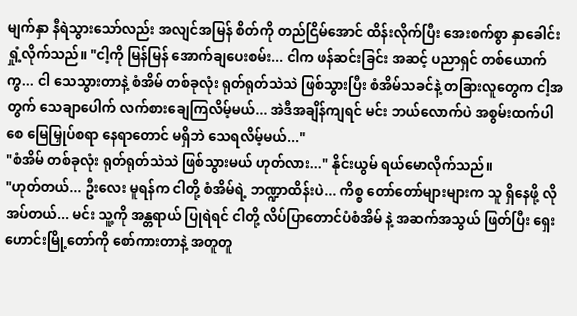မျက်နှာ နီရဲသွားသော်လည်း အလျင်အမြန် စိတ်ကို တည်ငြိမ်အောင် ထိန်းလိုက်ပြီး အေးစက်စွာ နှာခေါင်းရှုံ့လိုက်သည်။ "ငါ့ကို မြန်မြန် အောက်ချပေးစမ်း... ငါက ဖန်ဆင်းခြင်း အဆင့် ပညာရှင် တစ်ယောက်ကွ... ငါ သေသွားတာနဲ့ စံအိမ် တစ်ခုလုံး ရုတ်ရုတ်သဲသဲ ဖြစ်သွားပြီး စံအိမ်သခင်နဲ့ တခြားလူတွေက ငါ့အတွက် သေချာပေါက် လက်စားချေကြလိမ့်မယ်... အဲဒီအချိန်ကျရင် မင်း ဘယ်လောက်ပဲ အစွမ်းထက်ပါစေ မြေမြှုပ်စရာ နေရာတောင် မရှိဘဲ သေရလိမ့်မယ်..."
"စံအိမ် တစ်ခုလုံး ရုတ်ရုတ်သဲသဲ ဖြစ်သွားမယ် ဟုတ်လား..." နိုင်းယွမ် ရယ်မောလိုက်သည်။
"ဟုတ်တယ်... ဦးလေး မူရန်က ငါတို့ စံအိမ်ရဲ့ ဘဏ္ဍာထိန်းပဲ... ကိစ္စ တော်တော်များများက သူ ရှိနေဖို့ လိုအပ်တယ်... မင်း သူ့ကို အန္တရာယ် ပြုရဲရင် ငါတို့ လိပ်ပြာတောင်ပံစံအိမ် နဲ့ အဆက်အသွယ် ဖြတ်ပြီး ရှေးဟောင်းမြို့တော်ကို စော်ကားတာနဲ့ အတူတူ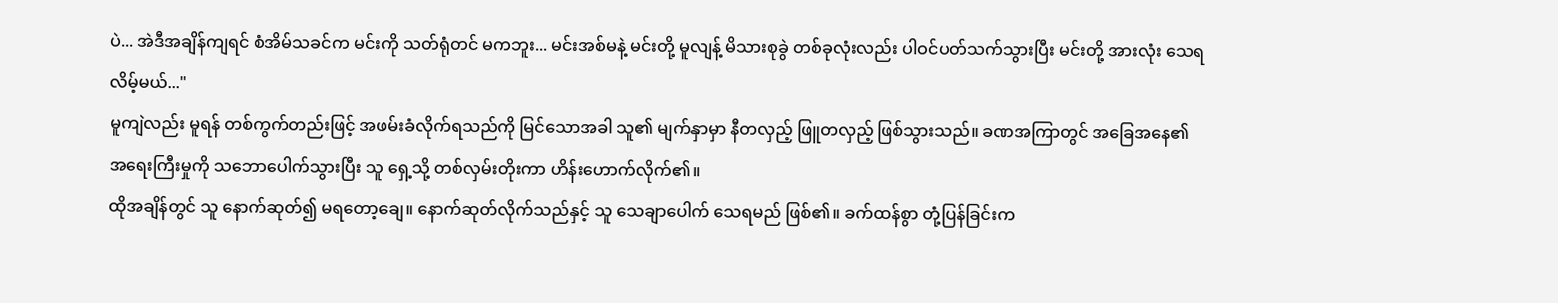ပဲ... အဲဒီအချိန်ကျရင် စံအိမ်သခင်က မင်းကို သတ်ရုံတင် မကဘူး... မင်းအစ်မနဲ့ မင်းတို့ မူလျန့် မိသားစုခွဲ တစ်ခုလုံးလည်း ပါဝင်ပတ်သက်သွားပြီး မင်းတို့ အားလုံး သေရလိမ့်မယ်..."
မူကျဲလည်း မူရန် တစ်ကွက်တည်းဖြင့် အဖမ်းခံလိုက်ရသည်ကို မြင်သောအခါ သူ၏ မျက်နှာမှာ နီတလှည့် ဖြူတလှည့် ဖြစ်သွားသည်။ ခဏအကြာတွင် အခြေအနေ၏ အရေးကြီးမှုကို သဘောပေါက်သွားပြီး သူ ရှေ့သို့ တစ်လှမ်းတိုးကာ ဟိန်းဟောက်လိုက်၏။
ထိုအချိန်တွင် သူ နောက်ဆုတ်၍ မရတော့ချေ။ နောက်ဆုတ်လိုက်သည်နှင့် သူ သေချာပေါက် သေရမည် ဖြစ်၏။ ခက်ထန်စွာ တုံ့ပြန်ခြင်းက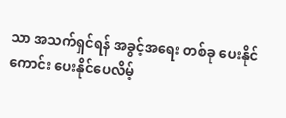သာ အသက်ရှင်ရန် အခွင့်အရေး တစ်ခု ပေးနိုင်ကောင်း ပေးနိုင်ပေလိမ့်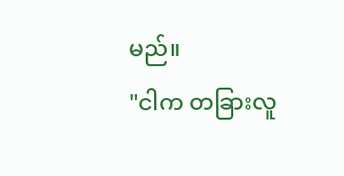မည်။
"ငါက တခြားလူ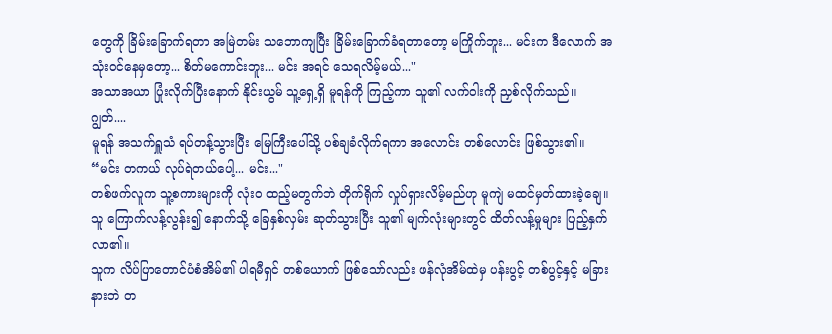တွေကို ခြိမ်းခြောက်ရတာ အမြဲတမ်း သဘောကျပြီး ခြိမ်းခြောက်ခံရတာတော့ မကြိုက်ဘူး... မင်းက ဒီလောက် အသုံးဝင်နေမှတော့... စိတ်မကောင်းဘူး... မင်း အရင် သေရလိမ့်မယ်..."
အသာအယာ ပြုံးလိုက်ပြီးနောက် နိုင်းယွမ် သူ့ရှေ့ရှိ မူရန်ကို ကြည့်ကာ သူ၏ လက်ဝါးကို ညှစ်လိုက်သည်။
ဂျွတ်....
မူရန် အသက်ရှူသံ ရပ်တန့်သွားပြီး မြေကြီးပေါ်သို့ ပစ်ချခံလိုက်ရကာ အလောင်း တစ်လောင်း ဖြစ်သွား၏။
“မင်း တကယ် လုပ်ရဲတယ်ပေါ့... မင်း..."
တစ်ဖက်လူက သူ့စကားများကို လုံးဝ ထည့်မတွက်ဘဲ တိုက်ရိုက် လှုပ်ရှားလိမ့်မည်ဟု မူကျဲ မထင်မှတ်ထားခဲ့ချေ။ သူ ကြောက်လန့်လွန်း၍ နောက်သို့ ခြေနှစ်လှမ်း ဆုတ်သွားပြီး သူ၏ မျက်လုံးများတွင် ထိတ်လန့်မှုများ ပြည့်နှက်လာ၏။
သူက လိပ်ပြာတောင်ပံစံအိမ်၏ ပါရမီရှင် တစ်ယောက် ဖြစ်သော်လည်း ဖန်လုံအိမ်ထဲမှ ပန်းပွင့် တစ်ပွင့်နှင့် မခြားနားဘဲ တ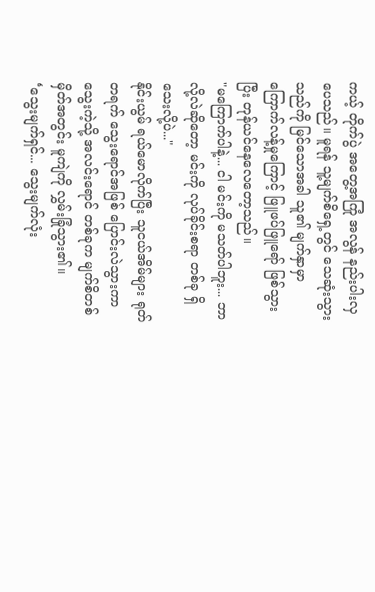ကယ့် တိုက်ပွဲ အတွေ့အကြုံ အလွန် နည်းပါးလှပေသည်။ မူရန် သူ့မျက်စိရှေ့တွင် သေဆုံးသွားသည်ကို မြင်သောအခါ သူ၏ မျက်နှာမှာ ကြောက်လန့်မှုကြောင့် ဖြူဖပ်ဖြူရော် ဖြစ်သွားပြီး တုန်ယင်နေလေတော့သည်။
"မကြောက်ပါနဲ့... ငါ မင်းကို မသတ်ပါဘူး... ဘာလို့လဲဆိုတော့ မင်းကို လုပ်ခိုင်းစရာ တစ်ခု ရှိသေးလို့ပဲ..."
နိုင်းယွမ် ရယ်မောလိုက်ပြီး သူငယ်အိမ်များ ရုတ်တရက် သွေးရောင်အဖြစ် ပြောင်းလဲသွားကာ သွေးကဲ့သို့ အလင်းရောင် တစ်ခုက မျက်စိတစ်မှိတ်အတွင်း မူကျဲကို လွှမ်းခြုံသွား၏။
‘သွေးမျက်ရှင်... သွေးမျက်လုံး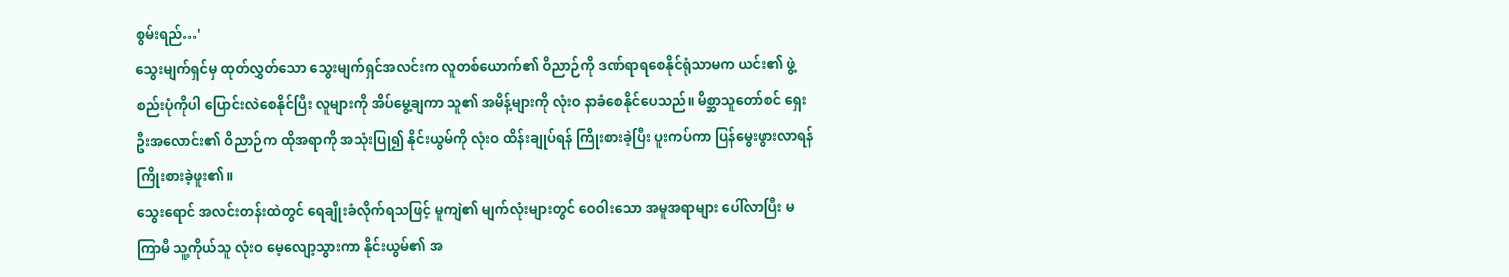စွမ်းရည်…'
သွေးမျက်ရှင်မှ ထုတ်လွှတ်သော သွေးမျက်ရှင်အလင်းက လူတစ်ယောက်၏ ဝိညာဉ်ကို ဒဏ်ရာရစေနိုင်ရုံသာမက ယင်း၏ ဖွဲ့စည်းပုံကိုပါ ပြောင်းလဲစေနိုင်ပြီး လူများကို အိပ်မွေ့ချကာ သူ၏ အမိန့်များကို လုံးဝ နာခံစေနိုင်ပေသည်။ မိစ္ဆာသူတော်စင် ရှေးဦးအလောင်း၏ ဝိညာဉ်က ထိုအရာကို အသုံးပြု၍ နိုင်းယွမ်ကို လုံးဝ ထိန်းချုပ်ရန် ကြိုးစားခဲ့ပြီး ပူးကပ်ကာ ပြန်မွေးဖွားလာရန် ကြိုးစားခဲ့ဖူး၏။
သွေးရောင် အလင်းတန်းထဲတွင် ရေချိုးခံလိုက်ရသဖြင့် မူကျဲ၏ မျက်လုံးများတွင် ဝေဝါးသော အမူအရာများ ပေါ်လာပြီး မကြာမီ သူ့ကိုယ်သူ လုံးဝ မေ့လျော့သွားကာ နိုင်းယွမ်၏ အ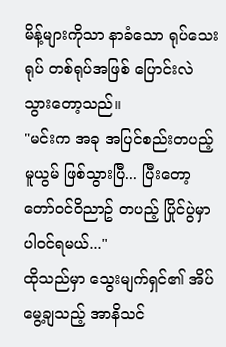မိန့်များကိုသာ နာခံသော ရုပ်သေးရုပ် တစ်ရုပ်အဖြစ် ပြောင်းလဲသွားတော့သည်။
"မင်းက အခု အပြင်စည်းတပည့် မူယွမ် ဖြစ်သွားပြီ... ပြီးတော့ တော်ဝင်ဝိညာဥ် တပည့် ပြိုင်ပွဲမှာ ပါဝင်ရမယ်..."
ထိုသည်မှာ သွေးမျက်ရှင်၏ အိပ်မွေ့ချသည့် အာနိသင်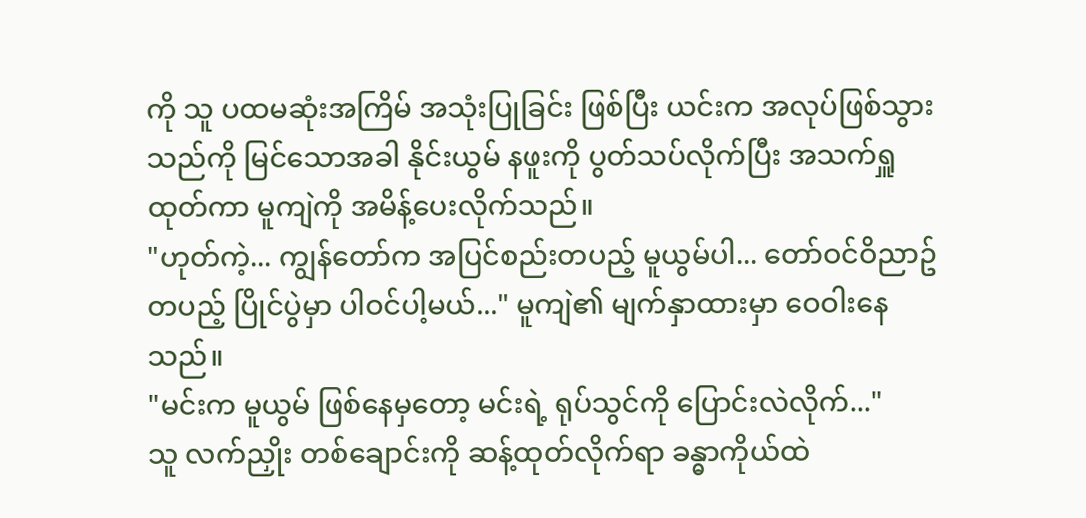ကို သူ ပထမဆုံးအကြိမ် အသုံးပြုခြင်း ဖြစ်ပြီး ယင်းက အလုပ်ဖြစ်သွားသည်ကို မြင်သောအခါ နိုင်းယွမ် နဖူးကို ပွတ်သပ်လိုက်ပြီး အသက်ရှူထုတ်ကာ မူကျဲကို အမိန့်ပေးလိုက်သည်။
"ဟုတ်ကဲ့... ကျွန်တော်က အပြင်စည်းတပည့် မူယွမ်ပါ... တော်ဝင်ဝိညာဥ် တပည့် ပြိုင်ပွဲမှာ ပါဝင်ပါ့မယ်..." မူကျဲ၏ မျက်နှာထားမှာ ဝေဝါးနေသည်။
"မင်းက မူယွမ် ဖြစ်နေမှတော့ မင်းရဲ့ ရုပ်သွင်ကို ပြောင်းလဲလိုက်..."
သူ လက်ညှိုး တစ်ချောင်းကို ဆန့်ထုတ်လိုက်ရာ ခန္ဓာကိုယ်ထဲ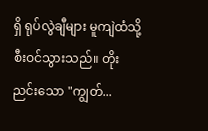ရှိ ရုပ်လွဲချီများ မူကျဲထံသို့ စီးဝင်သွားသည်။ တိုးညင်းသော "ကျွတ်...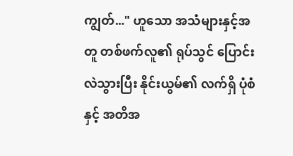ကျွတ်..." ဟူသော အသံများနှင့်အတူ တစ်ဖက်လူ၏ ရုပ်သွင် ပြောင်းလဲသွားပြီး နိုင်းယွမ်၏ လက်ရှိ ပုံစံနှင့် အတိအ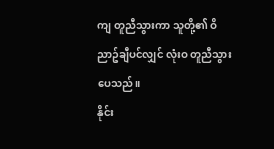ကျ တူညီသွားကာ သူတို့၏ ဝိညာဥ်ချီပင်လျှင် လုံးဝ တူညီသွားပေသည်။
နိုင်း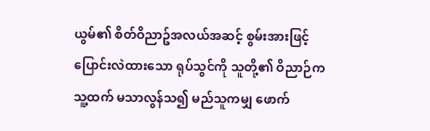ယွမ်၏ စိတ်ဝိညာဥ်အလယ်အဆင့် စွမ်းအားဖြင့် ပြောင်းလဲထားသော ရုပ်သွင်ကို သူတို့၏ ဝိညာဉ်က သူ့ထက် မသာလွန်သ၍ မည်သူကမျှ ဖောက်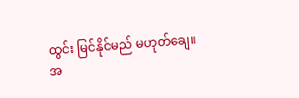ထွင်း မြင်နိုင်မည် မဟုတ်ချေ။
အ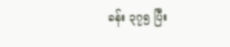ခန်း ၃၇၅ ပြီး